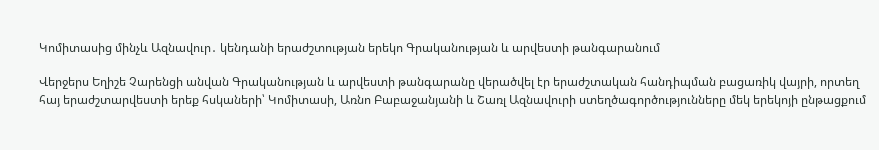Կոմիտասից մինչև Ազնավուր․ կենդանի երաժշտության երեկո Գրականության և արվեստի թանգարանում

Վերջերս Եղիշե Չարենցի անվան Գրականության և արվեստի թանգարանը վերածվել էր երաժշտական հանդիպման բացառիկ վայրի, որտեղ հայ երաժշտարվեստի երեք հսկաների՝ Կոմիտասի, Առնո Բաբաջանյանի և Շառլ Ազնավուրի ստեղծագործությունները մեկ երեկոյի ընթացքում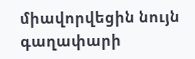միավորվեցին նույն գաղափարի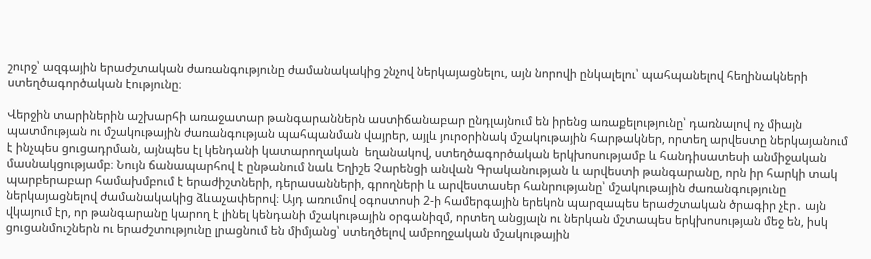շուրջ՝ ազգային երաժշտական ժառանգությունը ժամանակակից շնչով ներկայացնելու, այն նորովի ընկալելու՝ պահպանելով հեղինակների ստեղծագործական էությունը։

Վերջին տարիներին աշխարհի առաջատար թանգարաններն աստիճանաբար ընդլայնում են իրենց առաքելությունը՝ դառնալով ոչ միայն պատմության ու մշակութային ժառանգության պահպանման վայրեր, այլև յուրօրինակ մշակութային հարթակներ, որտեղ արվեստը ներկայանում է ինչպես ցուցադրման, այնպես էլ կենդանի կատարողական  եղանակով, ստեղծագործական երկխոսությամբ և հանդիսատեսի անմիջական մասնակցությամբ։ Նույն ճանապարհով է ընթանում նաև Եղիշե Չարենցի անվան Գրականության և արվեստի թանգարանը, որն իր հարկի տակ պարբերաբար համախմբում է երաժիշտների, դերասանների, գրողների և արվեստասեր հանրությանը՝ մշակութային ժառանգությունը ներկայացնելով ժամանակակից ձևաչափերով։ Այդ առումով օգոստոսի 2-ի համերգային երեկոն պարզապես երաժշտական ծրագիր չէր․ այն վկայում էր, որ թանգարանը կարող է լինել կենդանի մշակութային օրգանիզմ, որտեղ անցյալն ու ներկան մշտապես երկխոսության մեջ են, իսկ ցուցանմուշներն ու երաժշտությունը լրացնում են միմյանց՝ ստեղծելով ամբողջական մշակութային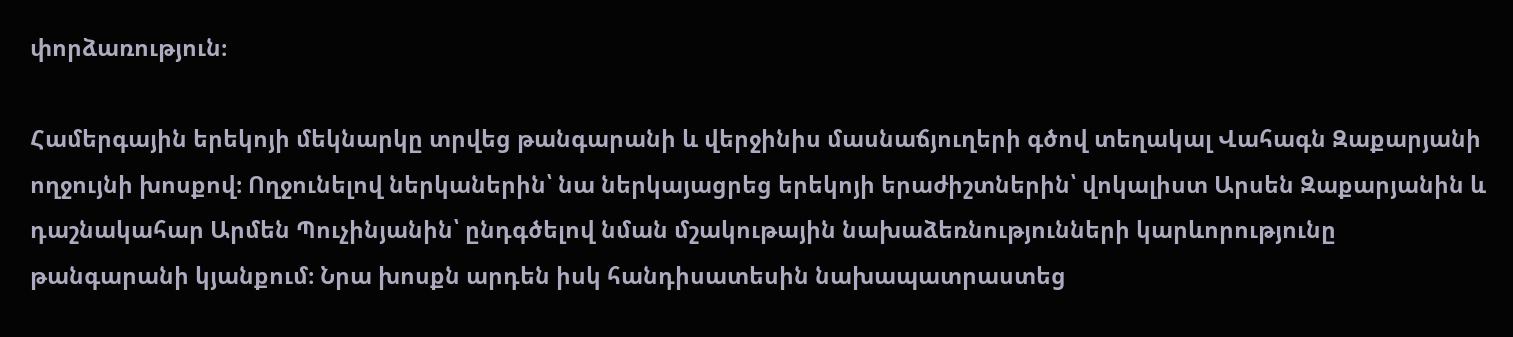փորձառություն։

Համերգային երեկոյի մեկնարկը տրվեց թանգարանի և վերջինիս մասնաճյուղերի գծով տեղակալ Վահագն Զաքարյանի ողջույնի խոսքով։ Ողջունելով ներկաներին՝ նա ներկայացրեց երեկոյի երաժիշտներին՝ վոկալիստ Արսեն Զաքարյանին և դաշնակահար Արմեն Պուչինյանին՝ ընդգծելով նման մշակութային նախաձեռնությունների կարևորությունը թանգարանի կյանքում։ Նրա խոսքն արդեն իսկ հանդիսատեսին նախապատրաստեց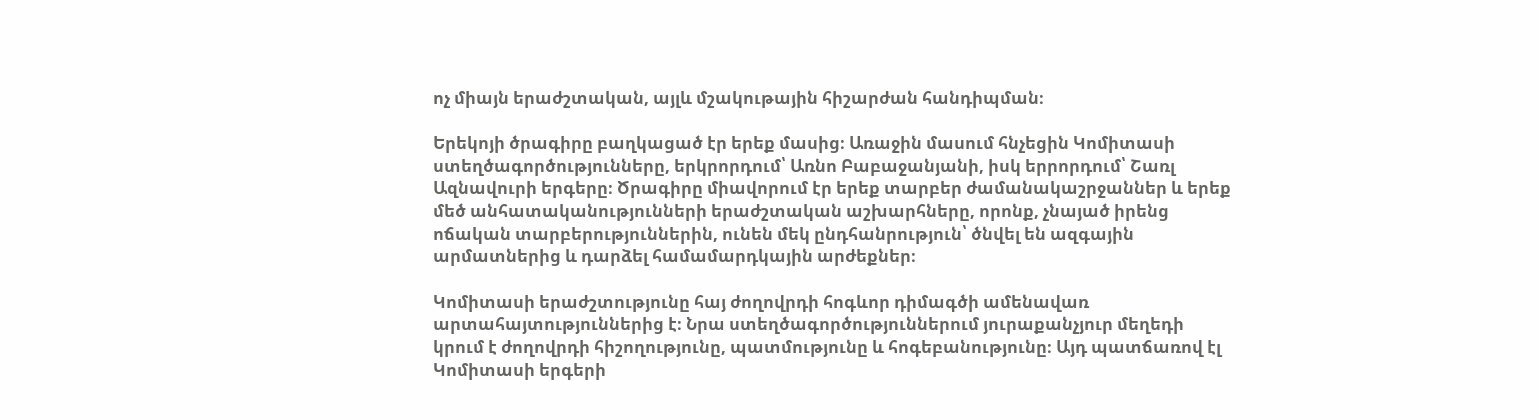ոչ միայն երաժշտական, այլև մշակութային հիշարժան հանդիպման։

Երեկոյի ծրագիրը բաղկացած էր երեք մասից։ Առաջին մասում հնչեցին Կոմիտասի ստեղծագործությունները, երկրորդում՝ Առնո Բաբաջանյանի, իսկ երրորդում՝ Շառլ Ազնավուրի երգերը։ Ծրագիրը միավորում էր երեք տարբեր ժամանակաշրջաններ և երեք մեծ անհատականությունների երաժշտական աշխարհները, որոնք, չնայած իրենց ոճական տարբերություններին, ունեն մեկ ընդհանրություն՝ ծնվել են ազգային արմատներից և դարձել համամարդկային արժեքներ։

Կոմիտասի երաժշտությունը հայ ժողովրդի հոգևոր դիմագծի ամենավառ արտահայտություններից է։ Նրա ստեղծագործություններում յուրաքանչյուր մեղեդի կրում է ժողովրդի հիշողությունը, պատմությունը և հոգեբանությունը։ Այդ պատճառով էլ Կոմիտասի երգերի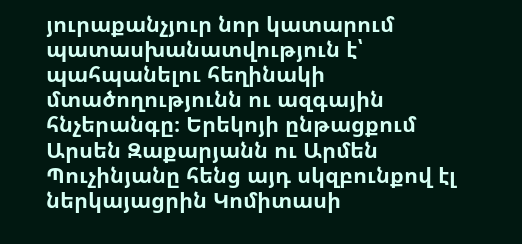յուրաքանչյուր նոր կատարում պատասխանատվություն է՝ պահպանելու հեղինակի մտածողությունն ու ազգային հնչերանգը։ Երեկոյի ընթացքում Արսեն Զաքարյանն ու Արմեն Պուչինյանը հենց այդ սկզբունքով էլ ներկայացրին Կոմիտասի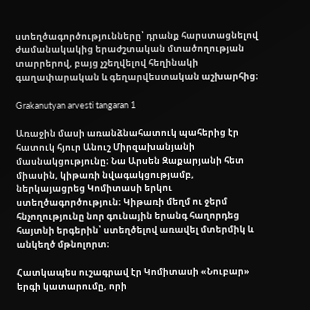ստեղծագործությունները՝ դրանք հարստացնելով ժամանակակից երաժշտական մտածողության տարրերով, բայց չշեղվելով հեղինակի գաղափարական և գեղարվեստական աշխարհից։

Grakanutyan arvesti tangaran 1

Առաջին մասի առանձնահատուկ պահերից էր հատուկ հյուր Անուշ Միրզախանյանի մասնակցությունը։ Նա Արսեն Զաքարյանի հետ միասին, կիթառի նվագակցությամբ, ներկայացրեց Կոմիտասի երկու ստեղծագործություն։ Կիթառի մեղմ ու ջերմ հնչողությունը նոր գունային երանգ հաղորդեց հայտնի երգերին՝ ստեղծելով առավել մտերմիկ և անկեղծ մթնոլորտ։

Հատկապես ուշագրավ էր Կոմիտասի «Նուբար» երգի կատարումը, որի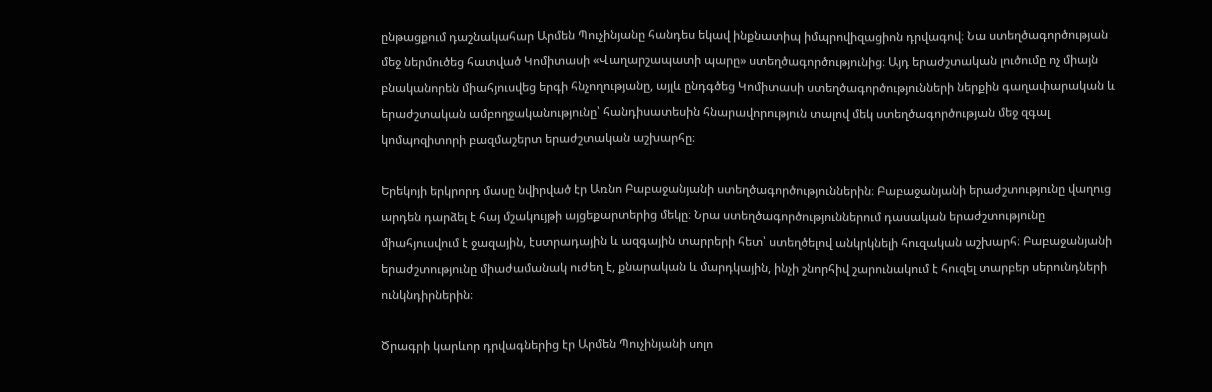ընթացքում դաշնակահար Արմեն Պուչինյանը հանդես եկավ ինքնատիպ իմպրովիզացիոն դրվագով։ Նա ստեղծագործության մեջ ներմուծեց հատված Կոմիտասի «Վաղարշապատի պարը» ստեղծագործությունից։ Այդ երաժշտական լուծումը ոչ միայն բնականորեն միահյուսվեց երգի հնչողությանը, այլև ընդգծեց Կոմիտասի ստեղծագործությունների ներքին գաղափարական և երաժշտական ամբողջականությունը՝ հանդիսատեսին հնարավորություն տալով մեկ ստեղծագործության մեջ զգալ կոմպոզիտորի բազմաշերտ երաժշտական աշխարհը։

Երեկոյի երկրորդ մասը նվիրված էր Առնո Բաբաջանյանի ստեղծագործություններին։ Բաբաջանյանի երաժշտությունը վաղուց արդեն դարձել է հայ մշակույթի այցեքարտերից մեկը։ Նրա ստեղծագործություններում դասական երաժշտությունը միահյուսվում է ջազային, էստրադային և ազգային տարրերի հետ՝ ստեղծելով անկրկնելի հուզական աշխարհ։ Բաբաջանյանի երաժշտությունը միաժամանակ ուժեղ է, քնարական և մարդկային, ինչի շնորհիվ շարունակում է հուզել տարբեր սերունդների ունկնդիրներին։

Ծրագրի կարևոր դրվագներից էր Արմեն Պուչինյանի սոլո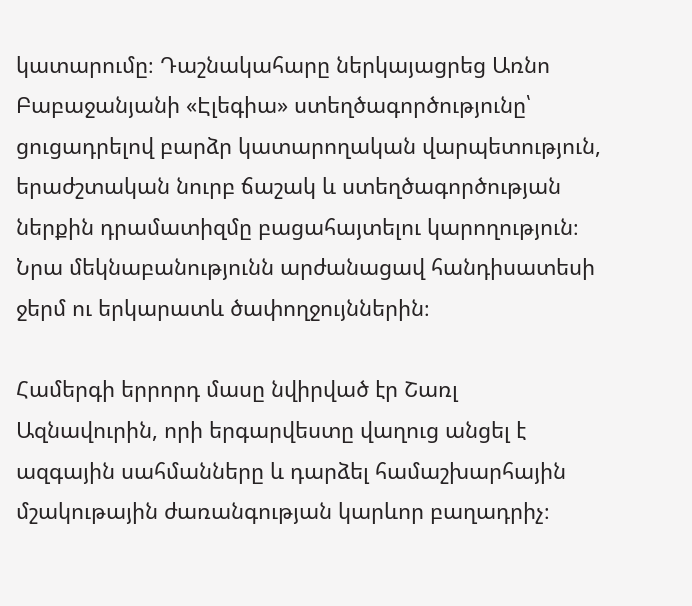կատարումը։ Դաշնակահարը ներկայացրեց Առնո Բաբաջանյանի «Էլեգիա» ստեղծագործությունը՝ ցուցադրելով բարձր կատարողական վարպետություն, երաժշտական նուրբ ճաշակ և ստեղծագործության ներքին դրամատիզմը բացահայտելու կարողություն։ Նրա մեկնաբանությունն արժանացավ հանդիսատեսի ջերմ ու երկարատև ծափողջույններին։

Համերգի երրորդ մասը նվիրված էր Շառլ Ազնավուրին, որի երգարվեստը վաղուց անցել է ազգային սահմանները և դարձել համաշխարհային մշակութային ժառանգության կարևոր բաղադրիչ։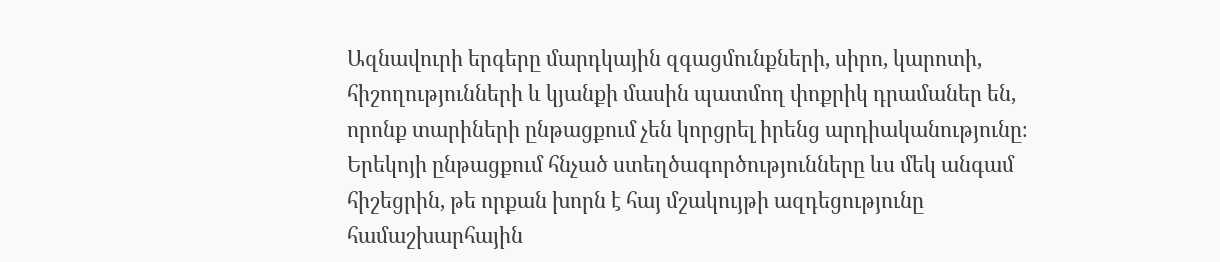Ազնավուրի երգերը մարդկային զգացմունքների, սիրո, կարոտի, հիշողությունների և կյանքի մասին պատմող փոքրիկ դրամաներ են, որոնք տարիների ընթացքում չեն կորցրել իրենց արդիականությունը։ Երեկոյի ընթացքում հնչած ստեղծագործությունները ևս մեկ անգամ հիշեցրին, թե որքան խորն է հայ մշակույթի ազդեցությունը համաշխարհային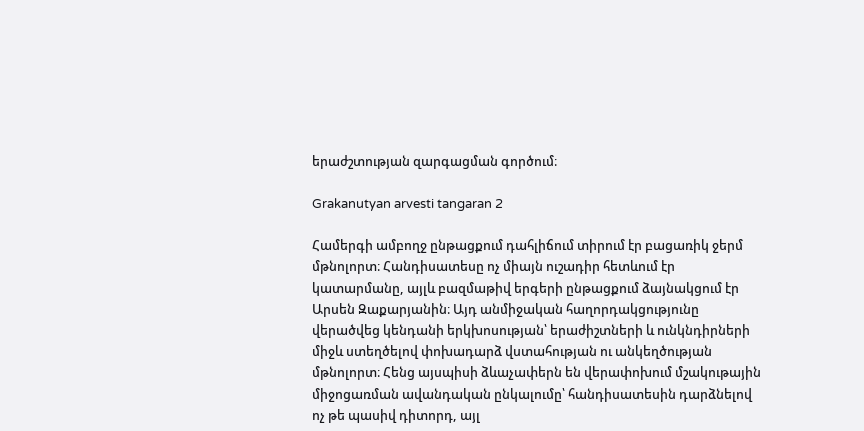երաժշտության զարգացման գործում։

Grakanutyan arvesti tangaran 2

Համերգի ամբողջ ընթացքում դահլիճում տիրում էր բացառիկ ջերմ մթնոլորտ։ Հանդիսատեսը ոչ միայն ուշադիր հետևում էր կատարմանը, այլև բազմաթիվ երգերի ընթացքում ձայնակցում էր Արսեն Զաքարյանին։ Այդ անմիջական հաղորդակցությունը վերածվեց կենդանի երկխոսության՝ երաժիշտների և ունկնդիրների միջև ստեղծելով փոխադարձ վստահության ու անկեղծության մթնոլորտ։ Հենց այսպիսի ձևաչափերն են վերափոխում մշակութային միջոցառման ավանդական ընկալումը՝ հանդիսատեսին դարձնելով ոչ թե պասիվ դիտորդ, այլ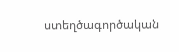ստեղծագործական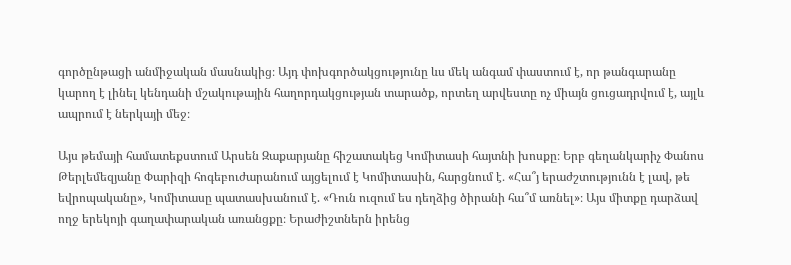գործընթացի անմիջական մասնակից։ Այդ փոխգործակցությունը ևս մեկ անգամ փաստում է, որ թանգարանը կարող է լինել կենդանի մշակութային հաղորդակցության տարածք, որտեղ արվեստը ոչ միայն ցուցադրվում է, այլև ապրում է ներկայի մեջ։

Այս թեմայի համատեքստում Արսեն Զաքարյանը հիշատակեց Կոմիտասի հայտնի խոսքը։ Երբ գեղանկարիչ Փանոս Թերլեմեզյանը Փարիզի հոգեբուժարանում այցելում է Կոմիտասին, հարցնում է․ «Հա՞յ երաժշտությունն է լավ, թե եվրոպականը», Կոմիտասը պատասխանում է. «Դուն ուզում ես դեղձից ծիրանի հա՞մ առնել»։ Այս միտքը դարձավ ողջ երեկոյի գաղափարական առանցքը։ Երաժիշտներն իրենց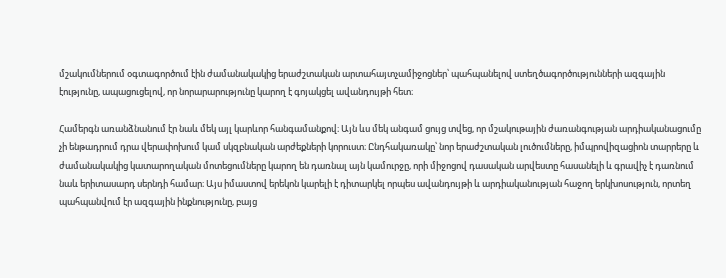մշակումներում օգտագործում էին ժամանակակից երաժշտական արտահայտչամիջոցներ՝ պահպանելով ստեղծագործությունների ազգային էությունը, ապացուցելով, որ նորարարությունը կարող է գոյակցել ավանդույթի հետ։

Համերգն առանձնանում էր նաև մեկ այլ կարևոր հանգամանքով։ Այն ևս մեկ անգամ ցույց տվեց, որ մշակութային ժառանգության արդիականացումը չի ենթադրում դրա վերափոխում կամ սկզբնական արժեքների կորուստ։ Ընդհակառակը՝ նոր երաժշտական լուծումները, իմպրովիզացիոն տարրերը և ժամանակակից կատարողական մոտեցումները կարող են դառնալ այն կամուրջը, որի միջոցով դասական արվեստը հասանելի և գրավիչ է դառնում նաև երիտասարդ սերնդի համար։ Այս իմաստով երեկոն կարելի է դիտարկել որպես ավանդույթի և արդիականության հաջող երկխոսություն, որտեղ պահպանվում էր ազգային ինքնությունը, բայց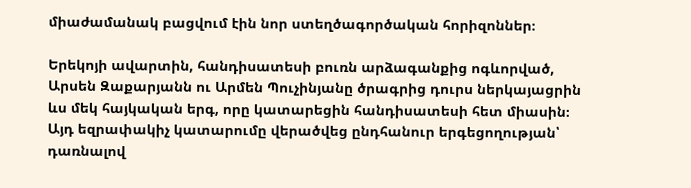միաժամանակ բացվում էին նոր ստեղծագործական հորիզոններ։

Երեկոյի ավարտին, հանդիսատեսի բուռն արձագանքից ոգևորված, Արսեն Զաքարյանն ու Արմեն Պուչինյանը ծրագրից դուրս ներկայացրին ևս մեկ հայկական երգ, որը կատարեցին հանդիսատեսի հետ միասին։ Այդ եզրափակիչ կատարումը վերածվեց ընդհանուր երգեցողության՝ դառնալով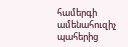համերգի ամենահուզիչ պահերից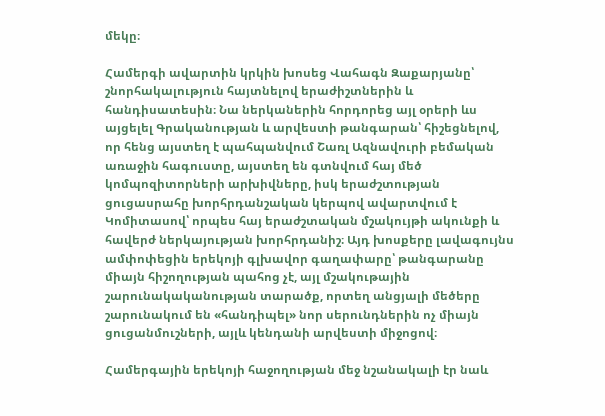մեկը։

Համերգի ավարտին կրկին խոսեց Վահագն Զաքարյանը՝ շնորհակալություն հայտնելով երաժիշտներին և հանդիսատեսին։ Նա ներկաներին հորդորեց այլ օրերի ևս այցելել Գրականության և արվեստի թանգարան՝ հիշեցնելով, որ հենց այստեղ է պահպանվում Շառլ Ազնավուրի բեմական առաջին հագուստը, այստեղ են գտնվում հայ մեծ կոմպոզիտորների արխիվները, իսկ երաժշտության ցուցասրահը խորհրդանշական կերպով ավարտվում է Կոմիտասով՝ որպես հայ երաժշտական մշակույթի ակունքի և հավերժ ներկայության խորհրդանիշ։ Այդ խոսքերը լավագույնս ամփոփեցին երեկոյի գլխավոր գաղափարը՝ թանգարանը միայն հիշողության պահոց չէ, այլ մշակութային շարունակականության տարածք, որտեղ անցյալի մեծերը շարունակում են «հանդիպել» նոր սերունդներին ոչ միայն ցուցանմուշների, այլև կենդանի արվեստի միջոցով։

Համերգային երեկոյի հաջողության մեջ նշանակալի էր նաև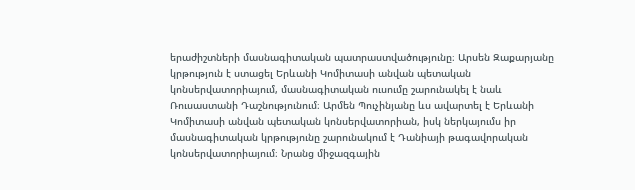երաժիշտների մասնագիտական պատրաստվածությունը։ Արսեն Զաքարյանը կրթություն է ստացել Երևանի Կոմիտասի անվան պետական կոնսերվատորիայում, մասնագիտական ուսումը շարունակել է նաև Ռուսաստանի Դաշնությունում։ Արմեն Պուչինյանը ևս ավարտել է Երևանի Կոմիտասի անվան պետական կոնսերվատորիան, իսկ ներկայումս իր մասնագիտական կրթությունը շարունակում է Դանիայի թագավորական կոնսերվատորիայում։ Նրանց միջազգային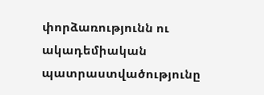փորձառությունն ու ակադեմիական պատրաստվածությունը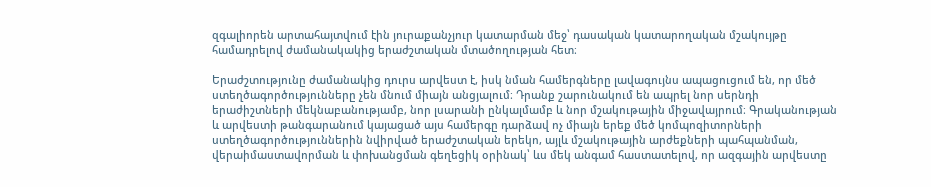զգալիորեն արտահայտվում էին յուրաքանչյուր կատարման մեջ՝ դասական կատարողական մշակույթը համադրելով ժամանակակից երաժշտական մտածողության հետ։

Երաժշտությունը ժամանակից դուրս արվեստ է, իսկ նման համերգները լավագույնս ապացուցում են, որ մեծ ստեղծագործությունները չեն մնում միայն անցյալում։ Դրանք շարունակում են ապրել նոր սերնդի երաժիշտների մեկնաբանությամբ, նոր լսարանի ընկալմամբ և նոր մշակութային միջավայրում։ Գրականության և արվեստի թանգարանում կայացած այս համերգը դարձավ ոչ միայն երեք մեծ կոմպոզիտորների ստեղծագործություններին նվիրված երաժշտական երեկո, այլև մշակութային արժեքների պահպանման, վերաիմաստավորման և փոխանցման գեղեցիկ օրինակ՝ ևս մեկ անգամ հաստատելով, որ ազգային արվեստը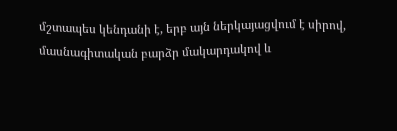մշտապես կենդանի է, երբ այն ներկայացվում է սիրով, մասնագիտական բարձր մակարդակով և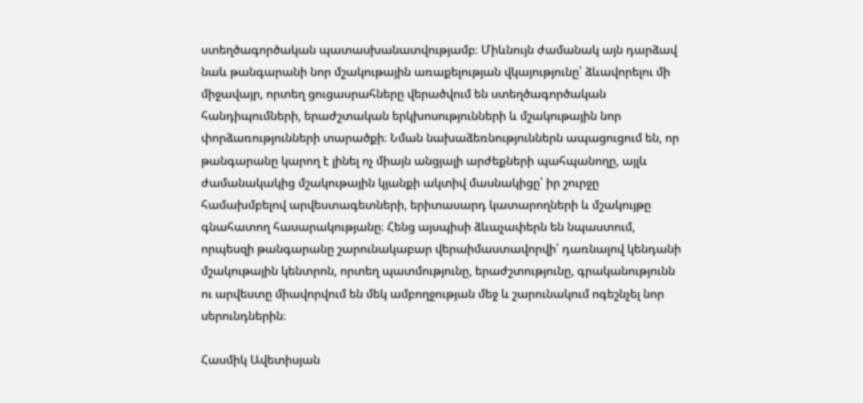ստեղծագործական պատասխանատվությամբ։ Միևնույն ժամանակ այն դարձավ նաև թանգարանի նոր մշակութային առաքելության վկայությունը՝ ձևավորելու մի միջավայր, որտեղ ցուցասրահները վերածվում են ստեղծագործական հանդիպումների, երաժշտական երկխոսությունների և մշակութային նոր փորձառությունների տարածքի։ Նման նախաձեռնություններն ապացուցում են, որ թանգարանը կարող է լինել ոչ միայն անցյալի արժեքների պահպանողը, այլև ժամանակակից մշակութային կյանքի ակտիվ մասնակիցը՝ իր շուրջը համախմբելով արվեստագետների, երիտասարդ կատարողների և մշակույթը գնահատող հասարակությանը։ Հենց այսպիսի ձևաչափերն են նպաստում, որպեսզի թանգարանը շարունակաբար վերաիմաստավորվի՝ դառնալով կենդանի մշակութային կենտրոն, որտեղ պատմությունը, երաժշտությունը, գրականությունն ու արվեստը միավորվում են մեկ ամբողջության մեջ և շարունակում ոգեշնչել նոր սերունդներին։

Հասմիկ Ավետիսյան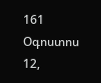161
Օգոստոս 12,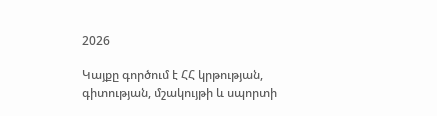2026

Կայքը գործում է ՀՀ կրթության, գիտության, մշակույթի և սպորտի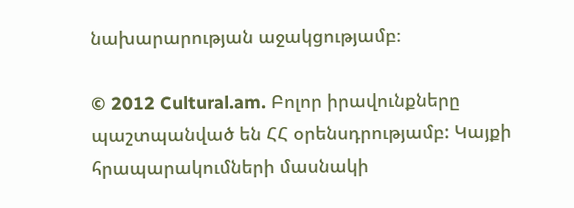նախարարության աջակցությամբ։

© 2012 Cultural.am. Բոլոր իրավունքները պաշտպանված են ՀՀ օրենսդրությամբ: Կայքի հրապարակումների մասնակի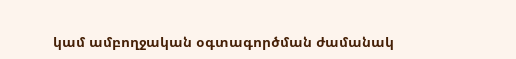կամ ամբողջական օգտագործման ժամանակ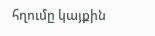հղումը կայքին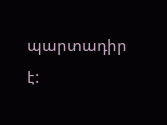պարտադիր է: